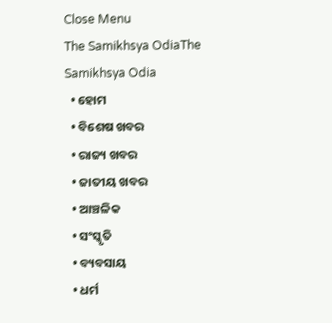Close Menu
The Samikhsya OdiaThe Samikhsya Odia
  • ହୋମ
  • ବିଶେଷ ଖବର
  • ରାଜ୍ୟ ଖବର
  • ଜାତୀୟ ଖବର
  • ଆଞ୍ଚଳିକ
  • ସଂସ୍କୃତି
  • ବ୍ୟବସାୟ
  • ଧର୍ମ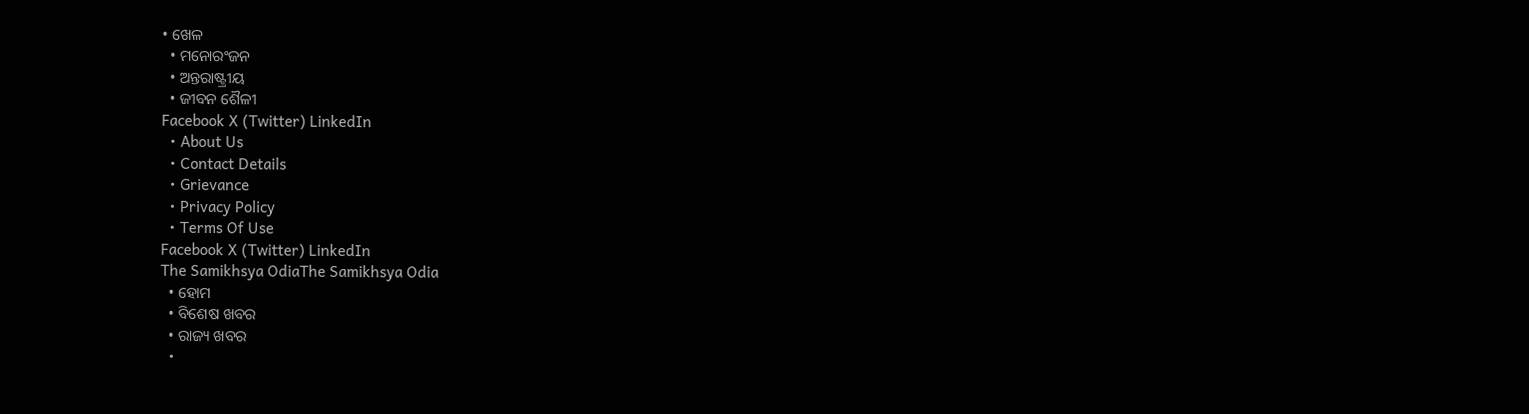• ଖେଳ
  • ମନୋରଂଜନ
  • ଅନ୍ତରାଷ୍ଟ୍ରୀୟ
  • ଜୀବନ ଶୈଳୀ
Facebook X (Twitter) LinkedIn
  • About Us
  • Contact Details
  • Grievance
  • Privacy Policy
  • Terms Of Use
Facebook X (Twitter) LinkedIn
The Samikhsya OdiaThe Samikhsya Odia
  • ହୋମ
  • ବିଶେଷ ଖବର
  • ରାଜ୍ୟ ଖବର
  •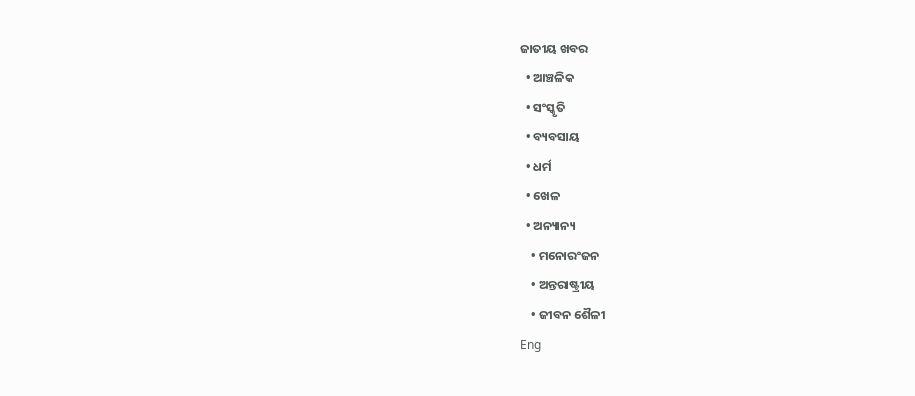ଜାତୀୟ ଖବର
  • ଆଞ୍ଚଳିକ
  • ସଂସ୍କୃତି
  • ବ୍ୟବସାୟ
  • ଧର୍ମ
  • ଖେଳ
  • ଅନ୍ୟାନ୍ୟ
    • ମନୋରଂଜନ
    • ଅନ୍ତରାଷ୍ଟ୍ରୀୟ
    • ଜୀବନ ଶୈଳୀ
Eng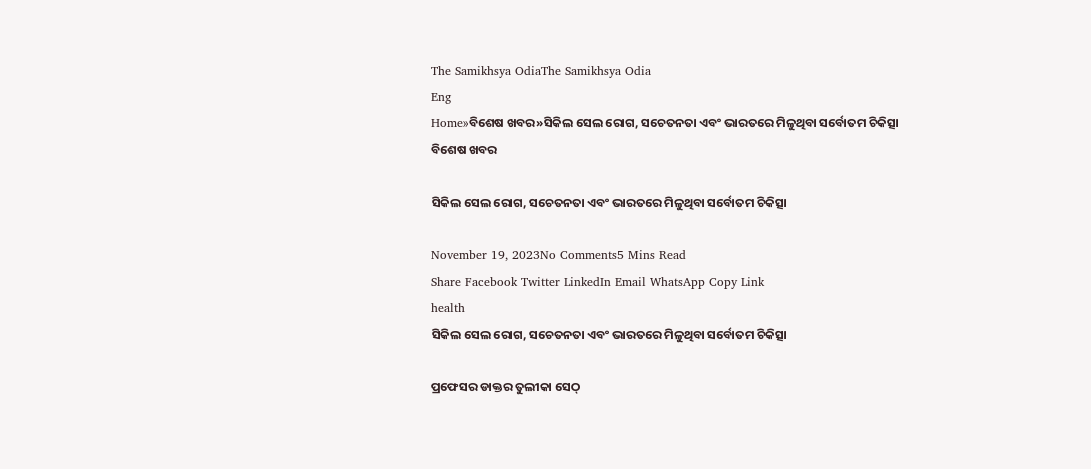The Samikhsya OdiaThe Samikhsya Odia
Eng
Home»ବିଶେଷ ଖବର»ସିକିଲ ସେଲ ରୋଗ, ସଚେତନତା ଏବଂ ଭାରତରେ ମିଳୁଥିବା ସର୍ବୋତମ ଚିକିତ୍ସା
ବିଶେଷ ଖବର

ସିକିଲ ସେଲ ରୋଗ, ସଚେତନତା ଏବଂ ଭାରତରେ ମିଳୁଥିବା ସର୍ବୋତମ ଚିକିତ୍ସା

November 19, 2023No Comments5 Mins Read
Share Facebook Twitter LinkedIn Email WhatsApp Copy Link
health
ସିକିଲ ସେଲ ରୋଗ, ସଚେତନତା ଏବଂ ଭାରତରେ ମିଳୁଥିବା ସର୍ବୋତମ ଚିକିତ୍ସା

ପ୍ରଫେସର ଡାକ୍ତର ତୁଲୀକା ସେଠ୍‌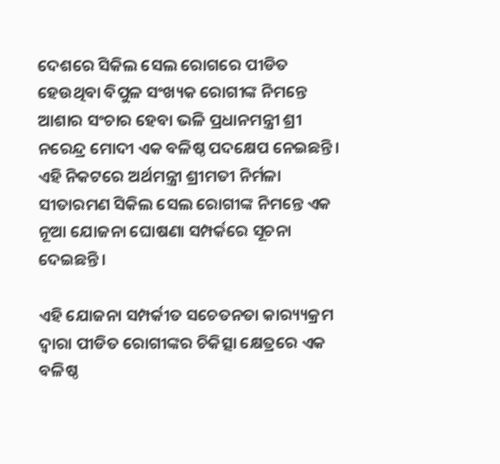ଦେଶରେ ସିକିଲ ସେଲ ରୋଗରେ ପୀଡିତ ହେଉଥିବା ବିପୁଳ ସଂଖ୍ୟକ ରୋଗୀଙ୍କ ନିମନ୍ତେ ଆଶାର ସଂଚାର ହେବା ଭଳି ପ୍ରଧାନମନ୍ତ୍ରୀ ଶ୍ରୀ ନରେନ୍ଦ୍ର ମୋଦୀ ଏକ ବଳିଷ୍ଠ ପଦକ୍ଷେପ ନେଇଛନ୍ତି। ଏହି ନିକଟରେ ଅର୍ଥମନ୍ତ୍ରୀ ଶ୍ରୀମତୀ ନିର୍ମଳା ସୀତାରମଣ ସିକିଲ ସେଲ ରୋଗୀଙ୍କ ନିମନ୍ତେ ଏକ ନୂଆ ଯୋଜନା ଘୋଷଣା ସମ୍ପର୍କରେ ସୂଚନା ଦେଇଛନ୍ତି।

ଏହି ଯୋଜନା ସମ୍ପର୍କୀତ ସଚେତନତା କାର‌୍ୟ୍ୟକ୍ରମ ଦ୍ୱାରା ପୀଡିତ ରୋଗୀଙ୍କର ଚିକିତ୍ସା କ୍ଷେତ୍ରରେ ଏକ ବଳିଷ୍ଠ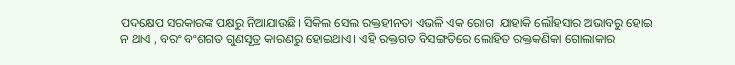ପଦକ୍ଷେପ ସରକାରଙ୍କ ପକ୍ଷରୁ ନିଆଯାଉଛି। ସିକିଲ ସେଲ ରକ୍ତହୀନତା ଏଭଳି ଏକ ରୋଗ  ଯାହାକି ଲୌହସାର ଅଭାବରୁ ହୋଇ ନ ଥାଏ , ବରଂ ବଂଶଗତ ଗୁଣସୂତ୍ର କାରଣରୁ ହୋଇଥାଏ। ଏହି ରକ୍ତଗତ ବିସଙ୍ଗତିରେ ଲୋହିତ ରକ୍ତକଣିକା ଗୋଲାକାର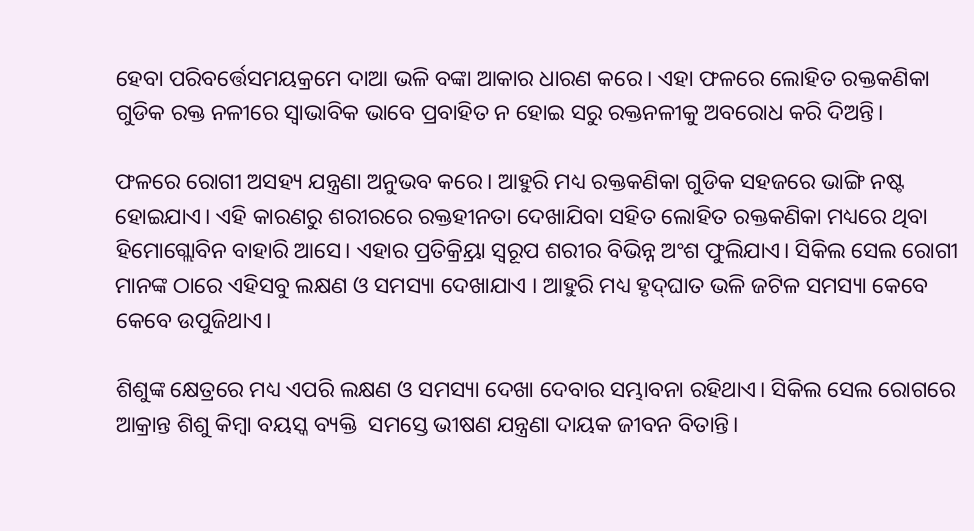ହେବା ପରିବର୍ତ୍ତେସମୟକ୍ରମେ ଦାଆ ଭଳି ବଙ୍କା ଆକାର ଧାରଣ କରେ। ଏହା ଫଳରେ ଲୋହିତ ରକ୍ତକଣିକା ଗୁଡିକ ରକ୍ତ ନଳୀରେ ସ୍ୱାଭାବିକ ଭାବେ ପ୍ରବାହିତ ନ ହୋଇ ସରୁ ରକ୍ତନଳୀକୁ ଅବରୋଧ କରି ଦିଅନ୍ତି।

ଫଳରେ ରୋଗୀ ଅସହ୍ୟ ଯନ୍ତ୍ରଣା ଅନୁଭବ କରେ। ଆହୁରି ମଧ୍ୟ ରକ୍ତକଣିକା ଗୁଡିକ ସହଜରେ ଭାଙ୍ଗି ନଷ୍ଟ ହୋଇଯାଏ। ଏହି କାରଣରୁ ଶରୀରରେ ରକ୍ତହୀନତା ଦେଖାଯିବା ସହିତ ଲୋହିତ ରକ୍ତକଣିକା ମଧ୍ୟରେ ଥିବା ହିମୋଗ୍ଲୋବିନ ବାହାରି ଆସେ। ଏହାର ପ୍ରତିକ୍ର୍ରିୟା ସ୍ୱରୂପ ଶରୀର ବିଭିନ୍ନ ଅଂଶ ଫୁଲିଯାଏ। ସିକିଲ ସେଲ ରୋଗୀ ମାନଙ୍କ ଠାରେ ଏହିସବୁ ଲକ୍ଷଣ ଓ ସମସ୍ୟା ଦେଖାଯାଏ । ଆହୁରି ମଧ୍ୟ ହୃଦ୍‌ଘାତ ଭଳି ଜଟିଳ ସମସ୍ୟା କେବେ କେବେ ଉପୁଜିଥାଏ।

ଶିଶୁଙ୍କ କ୍ଷେତ୍ରରେ ମଧ୍ୟ ଏପରି ଲକ୍ଷଣ ଓ ସମସ୍ୟା ଦେଖା ଦେବାର ସମ୍ଭାବନା ରହିଥାଏ। ସିକିଲ ସେଲ ରୋଗରେ ଆକ୍ରାନ୍ତ ଶିଶୁ କିମ୍ବା ବୟସ୍କ ବ୍ୟକ୍ତି  ସମସ୍ତେ ଭୀଷଣ ଯନ୍ତ୍ରଣା ଦାୟକ ଜୀବନ ବିତାନ୍ତି।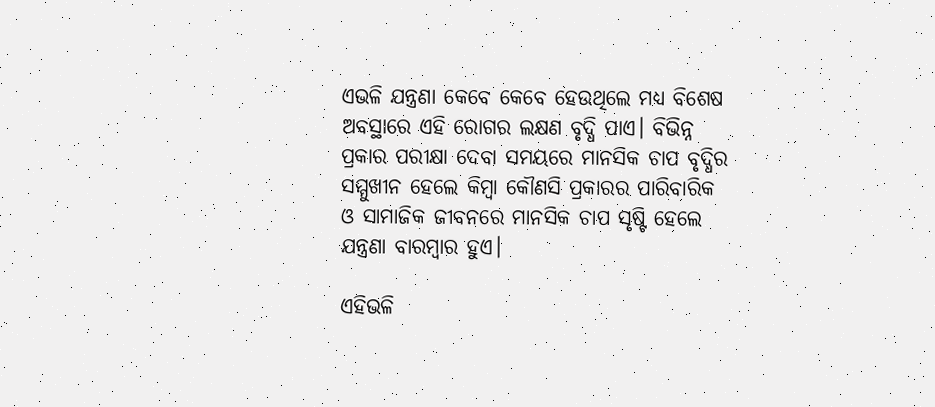ଏଭଳି ଯନ୍ତ୍ରଣା କେବେ କେବେ ହେଉଥିଲେ ମଧ୍ୟ ବିଶେଷ ଅବସ୍ଥାରେ ଏହି ରୋଗର ଲକ୍ଷଣ ବୃଦ୍ଧି ପାଏ। ବିଭିନ୍ନ ପ୍ରକାର ପରୀକ୍ଷା ଦେବା ସମୟରେ ମାନସିକ ଚାପ ବୃଦ୍ଧିର ସମ୍ମୁଖୀନ ହେଲେ କିମ୍ବା କୌଣସି ପ୍ରକାରର ପାରିବାରିକ ଓ ସାମାଜିକ ଜୀବନରେ ମାନସିକ ଚାପ ସୃଷ୍ଟି ହେଲେ ଯନ୍ତ୍ରଣା ବାରମ୍ବାର ହୁଏ।

ଏହିଭଳି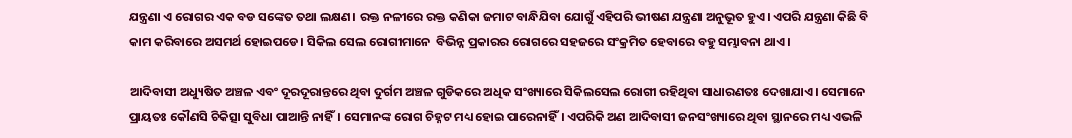ଯନ୍ତ୍ରଣା ଏ ରୋଗର ଏକ ବଡ ସଙ୍କେତ ତଥା ଲକ୍ଷଣ। ରକ୍ତ ନଳୀରେ ରକ୍ତ କଣିକା ଜମାଟ ବାନ୍ଧିଯିବା ଯୋଗୁଁ ଏହିପରି ଭୀଷଣ ଯନ୍ତ୍ରଣା ଅନୁଭୂତ ହୁଏ। ଏପରି ଯନ୍ତ୍ରଣା କିଛି ବି କାମ କରିବାରେ ଅସମର୍ଥ ହୋଇପଡେ। ସିକିଲ ସେଲ ରୋଗୀମାନେ  ବିଭିନ୍ନ ପ୍ରକାରର ରୋଗରେ ସହଜରେ ସଂକ୍ରମିତ ହେବାରେ ବହୁ ସମ୍ଭାବନା ଥାଏ।

ଆଦିବାସୀ ଅଧ୍ୟୁଷିତ ଅଞ୍ଚଳ ଏବଂ ଦୂରଦୂରାନ୍ତରେ ଥିବା ଦୁର୍ଗମ ଅଞ୍ଚଳ ଗୁଡିକରେ ଅଧିକ ସଂଖ୍ୟାରେ ସିକିଲସେଲ ରୋଗୀ ରହିଥିବା ସାଧାରଣତଃ ଦେଖାଯାଏ। ସେମାନେ ପ୍ରାୟତଃ କୌଣସି ଚିକିତ୍ସା ସୁବିଧା ପାଆନ୍ତି ନାହିଁ। ସେମାନଙ୍କ ରୋଗ ଚିହ୍ନଟ ମଧ୍ୟ ହୋଇ ପାରେନାହିଁ। ଏପରିକି ଅଣ ଆଦିବାସୀ ଜନସଂଖ୍ୟାରେ ଥିବା ସ୍ଥାନରେ ମଧ୍ୟ ଏଭଳି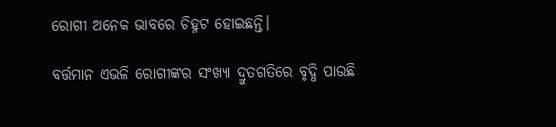ରୋଗୀ ଅନେକ ଭାବରେ ଚିହ୍ନଟ ହୋଇଛନ୍ତି।

ବର୍ତ୍ତମାନ ଏଭଳି ରୋଗୀଙ୍କର ସଂଖ୍ୟା ଦ୍ରୁତଗତିରେ ବୃଦ୍ଧି ପାଉଛି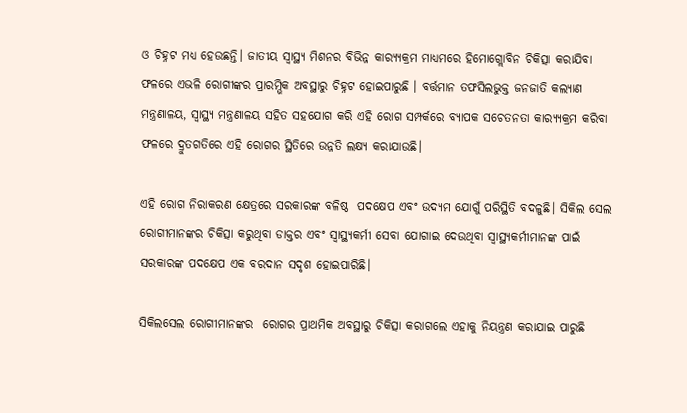ଓ ଚିହ୍ନଟ ମଧ୍ୟ ହେଉଛନ୍ତି। ଜାତୀୟ ସ୍ୱାସ୍ଥ୍ୟ ମିଶନର ବିଭିନ୍ନ କାର‌୍ୟ୍ୟକ୍ରମ ମାଧ୍ୟମରେ ହିମୋଗ୍ଲୋବିନ ଚିକିତ୍ସା କରାଯିବା ଫଳରେ ଏଭଳି ରୋଗୀଙ୍କର ପ୍ରାରମ୍ଭିକ ଅବସ୍ଥାରୁ ଚିହ୍ନଟ ହୋଇପାରୁଛି । ବର୍ତ୍ତମାନ ତଫସିଲଭୁକ୍ତ ଜନଜାତି କଲ୍ୟାଣ ମନ୍ତ୍ରଣାଳୟ, ସ୍ୱାସ୍ଥ୍ୟ ମନ୍ତ୍ରଣାଳୟ ସହିତ ସହଯୋଗ କରି ଏହି ରୋଗ ସମ୍ପର୍କରେ ବ୍ୟାପକ ସଚେତନତା କାର‌୍ୟ୍ୟକ୍ରମ କରିବା ଫଳରେ ଦ୍ରୁତଗତିରେ ଏହି ରୋଗର ସ୍ଥିତିରେ ଉନ୍ନତି ଲକ୍ଷ୍ୟ କରାଯାଉଛି।

ଏହି ରୋଗ ନିରାକରଣ କ୍ଷେତ୍ରରେ ସରକାରଙ୍କ ବଳିଷ୍ଠ  ପଦକ୍ଷେପ ଏବଂ ଉଦ୍ୟମ ଯୋଗୁଁ ପରିସ୍ଥିତି ବଦଳୁଛି। ସିକିଲ ସେଲ ରୋଗୀମାନଙ୍କର ଚିକିତ୍ସା କରୁଥିବା ଡାକ୍ତର ଏବଂ ସ୍ୱାସ୍ଥ୍ୟକର୍ମୀ ସେବା ଯୋଗାଇ ଦେଉଥିବା ସ୍ୱାସ୍ଥ୍ୟକର୍ମୀମାନଙ୍କ ପାଇଁ ସରକାରଙ୍କ ପଦକ୍ଷେପ ଏକ ବରଦାନ ସଦୃଶ ହୋଇପାରିଛି।

ସିକିଲସେଲ ରୋଗୀମାନଙ୍କର  ରୋଗର ପ୍ରାଥମିକ ଅବସ୍ଥାରୁ ଚିକିତ୍ସା କରାଗଲେ ଏହାକୁ ନିୟନ୍ତ୍ରଣ କରାଯାଇ ପାରୁଛି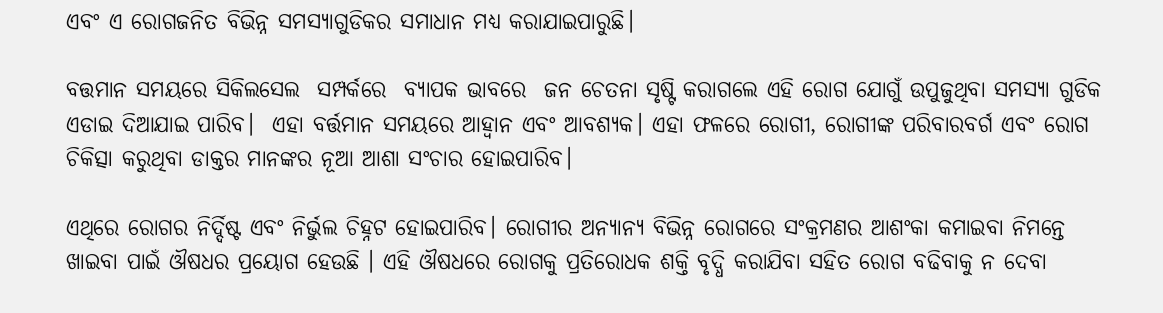ଏବଂ ଏ ରୋଗଜନିତ ବିଭିନ୍ନ ସମସ୍ୟାଗୁଡିକର ସମାଧାନ ମଧ୍ୟ କରାଯାଇପାରୁଛି।

ବତ୍ତମାନ ସମୟରେ ସିକିଲସେଲ  ସମ୍ପର୍କରେ  ବ୍ୟାପକ ଭାବରେ  ଜନ ଚେତନା ସୃଷ୍ଟି କରାଗଲେ ଏହି ରୋଗ ଯୋଗୁଁ ଉପୁଜୁଥିବା ସମସ୍ୟା ଗୁଡିକ ଏଡାଇ ଦିଆଯାଇ ପାରିବ।  ଏହା ବର୍ତ୍ତମାନ ସମୟରେ ଆହ୍ୱାନ ଏବଂ ଆବଶ୍ୟକ। ଏହା ଫଳରେ ରୋଗୀ, ରୋଗୀଙ୍କ ପରିବାରବର୍ଗ ଏବଂ ରୋଗ ଚିକିତ୍ସା କରୁଥିବା ଡାକ୍ତର ମାନଙ୍କର ନୂଆ ଆଶା ସଂଚାର ହୋଇପାରିବ।

ଏଥିରେ ରୋଗର ନିର୍ଦ୍ଦିଷ୍ଟ ଏବଂ ନିର୍ଭୁଲ ଚିହ୍ନଟ ହୋଇପାରିବ। ରୋଗୀର ଅନ୍ୟାନ୍ୟ ବିଭିନ୍ନ ରୋଗରେ ସଂକ୍ରମଣର ଆଶଂକା କମାଇବା ନିମନ୍ତେ ଖାଇବା ପାଇଁ ଔଷଧର ପ୍ରୟୋଗ ହେଉଛି । ଏହି ଔଷଧରେ ରୋଗକୁ ପ୍ରତିରୋଧକ ଶକ୍ତି ବୃଦ୍ଧି କରାଯିବା ସହିତ ରୋଗ ବଢିବାକୁ ନ ଦେବା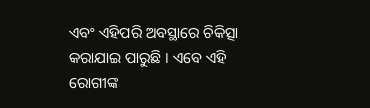ଏବଂ ଏହିପରି ଅବସ୍ଥାରେ ଚିକିତ୍ସା କରାଯାଇ ପାରୁଛି । ଏବେ ଏହି ରୋଗୀଙ୍କ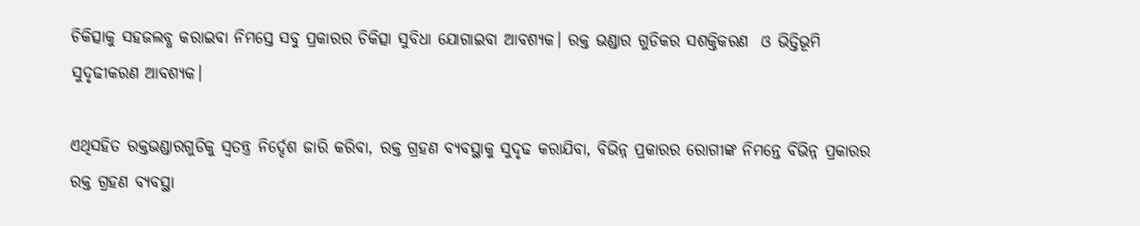ଚିକିତ୍ସାକୁ ସହଜଲବ୍ଧ କରାଇବା ନିମସ୍ତେ ସବୁ ପ୍ରକାରର ଚିକିତ୍ସା ସୁବିଧା ଯୋଗାଇବା ଆବଶ୍ୟକ। ରକ୍ତ ଭଣ୍ଡାର ଗୁଡିକର ସଶକ୍ତିକରଣ  ଓ ଭିତ୍ତିଭୂମି  ସୁଦୃଢୀକରଣ ଆବଶ୍ୟକ।

ଏଥିସହିତ ରକ୍ତଭଣ୍ଡାରଗୁଡିକୁ ସ୍ୱତନ୍ତ୍ର ନିର୍ଦ୍ଦେଶ ଜାରି କରିବା, ରକ୍ତ ଗ୍ରହଣ ବ୍ୟବସ୍ଥାକୁ ସୁଦୃଢ କରାଯିବା, ବିଭିନ୍ନ ପ୍ରକାରର ରୋଗୀଙ୍କ ନିମନ୍ତେ ବିଭିନ୍ନ ପ୍ରକାରର ରକ୍ତ ଗ୍ରହଣ ବ୍ୟବସ୍ଥା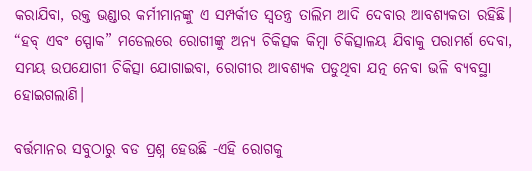କରାଯିବା, ରକ୍ତ ଭଣ୍ଡାର କର୍ମୀମାନଙ୍କୁ ଏ ସମ୍ପର୍କୀତ ସ୍ୱତନ୍ତ୍ର ତାଲିମ ଆଦି ଦେବାର ଆବଶ୍ୟକତା ରହିଛି। “ହବ୍ ଏବଂ ସ୍ପୋକ” ମଡେଲରେ ରୋଗୀଙ୍କୁ ଅନ୍ୟ ଚିକିତ୍ସକ କିମ୍ବା ଚିକିତ୍ସାଳୟ ଯିବାକୁ ପରାମର୍ଶ ଦେବା, ସମୟ ଉପଯୋଗୀ ଚିକିତ୍ସା ଯୋଗାଇବା, ରୋଗୀର ଆବଶ୍ୟକ ପଡୁଥିବା ଯତ୍ନ ନେବା ଭଳି ବ୍ୟବସ୍ଥା ହୋଇଗଲାଣି।

ବର୍ତ୍ତମାନର ସବୁଠାରୁ ବଡ ପ୍ରଶ୍ନ ହେଉଛି -ଏହି ରୋଗକୁ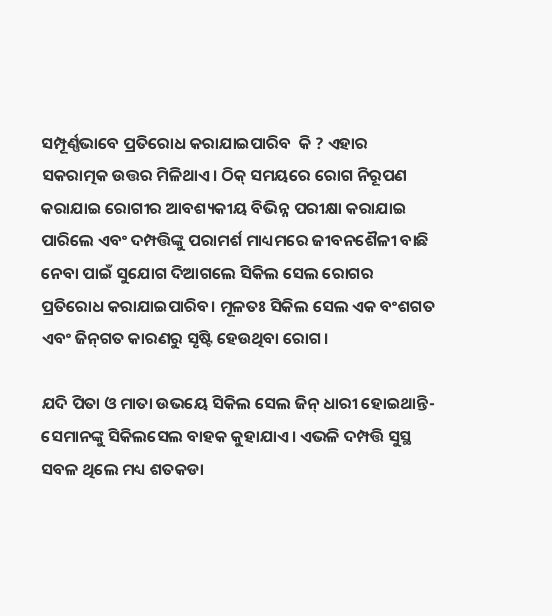ସମ୍ପୂର୍ଣ୍ଣଭାବେ ପ୍ରତିରୋଧ କରାଯାଇପାରିବ  କି ? ଏହାର ସକରାତ୍ମକ ଉତ୍ତର ମିଳିଥାଏ। ଠିକ୍ ସମୟରେ ରୋଗ ନିରୂପଣ କରାଯାଇ ରୋଗୀର ଆବଶ୍ୟକୀୟ ବିଭିନ୍ନ ପରୀକ୍ଷା କରାଯାଇ ପାରିଲେ ଏବଂ ଦମ୍ପତ୍ତିଙ୍କୁ ପରାମର୍ଶ ମାଧ୍ୟମରେ ଜୀବନଶୈଳୀ ବାଛି ନେବା ପାଇଁ ସୁଯୋଗ ଦିଆଗଲେ ସିକିଲ ସେଲ ରୋଗର ପ୍ରତିରୋଧ କରାଯାଇପାରିବ। ମୂଳତଃ ସିକିଲ ସେଲ ଏକ ବଂଶଗତ ଏବଂ ଜିନ୍‌ଗତ କାରଣରୁ ସୃଷ୍ଟି ହେଉଥିବା ରୋଗ।

ଯଦି ପିତା ଓ ମାତା ଉଭୟେ ସିକିଲ ସେଲ ଜିନ୍ ଧାରୀ ହୋଇଥାନ୍ତି- ସେମାନଙ୍କୁ ସିକିଲସେଲ ବାହକ କୁହାଯାଏ। ଏଭଳି ଦମ୍ପତ୍ତି ସୁସ୍ଥ ସବଳ ଥିଲେ ମଧ୍ୟ ଶତକଡା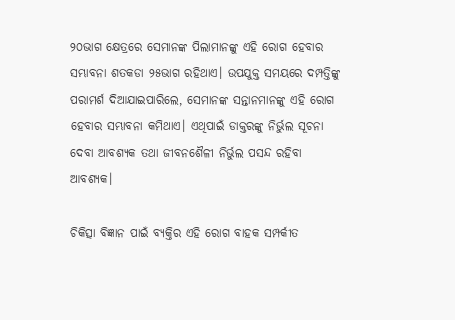୨୦ଭାଗ କ୍ଷେତ୍ରରେ ସେମାନଙ୍କ ପିଲାମାନଙ୍କୁ ଏହି ରୋଗ ହେବାର ସମ୍ଭାବନା ଶତକଡା ୨୫ଭାଗ ରହିଥାଏ। ଉପଯୁକ୍ତ ସମୟରେ ଦମ୍ପତ୍ତିଙ୍କୁ ପରାମର୍ଶ ଦିଆଯାଇପାରିଲେ, ସେମାନଙ୍କ ସନ୍ତାନମାନଙ୍କୁ ଏହି ରୋଗ ହେବାର ସମ୍ଭାବନା କମିଥାଏ। ଏଥିପାଇଁ ଡାକ୍ତରଙ୍କୁ ନିର୍ଭୁଲ ସୂଚନା ଦେବା ଆବଶ୍ୟକ ତଥା ଜୀବନଶୈଳୀ ନିର୍ଭୁଲ ପସନ୍ଦ ରହିବା ଆବଶ୍ୟକ।

ଚିକିତ୍ସା ବିଜ୍ଞାନ ପାଇଁ ବ୍ୟକ୍ତିର ଏହି ରୋଗ ବାହକ ସମ୍ପର୍କୀତ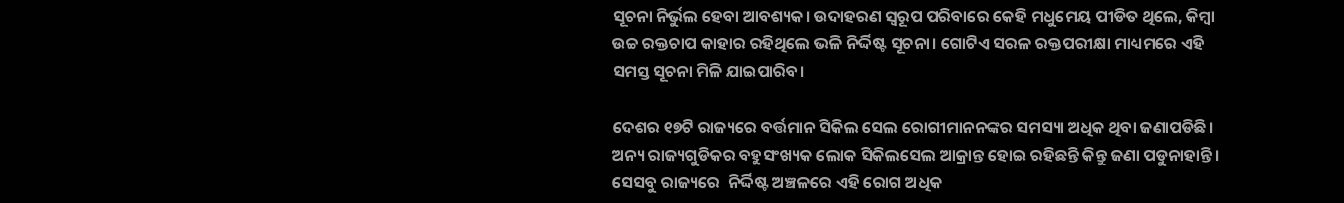ସୂଚନା ନିର୍ଭୁଲ ହେବା ଆବଶ୍ୟକ। ଉଦାହରଣ ସ୍ୱରୂପ ପରିବାରେ କେହି ମଧୁମେୟ ପୀଡିତ ଥିଲେ, କିମ୍ବା ଉଚ୍ଚ ରକ୍ତଚାପ କାହାର ରହିଥିଲେ ଭଳି ନିର୍ଦ୍ଦିଷ୍ଟ ସୂଚନା। ଗୋଟିଏ ସରଳ ରକ୍ତପରୀକ୍ଷା ମାଧ୍ୟମରେ ଏହି ସମସ୍ତ ସୂଚନା ମିଳି ଯାଇପାରିବ।

ଦେଶର ୧୭ଟି ରାଜ୍ୟରେ ବର୍ତ୍ତମାନ ସିକିଲ ସେଲ ରୋଗୀମାନନଙ୍କର ସମସ୍ୟା ଅଧିକ ଥିବା ଜଣାପଡିଛି। ଅନ୍ୟ ରାଜ୍ୟଗୁଡିକର ବହୁସଂଖ୍ୟକ ଲୋକ ସିକିଲସେଲ ଆକ୍ରାନ୍ତ ହୋଇ ରହିଛନ୍ତି କିନ୍ତୁ ଜଣା ପଡୁନାହାନ୍ତି। ସେସବୁ ରାଜ୍ୟରେ  ନିର୍ଦ୍ଦିଷ୍ଟ ଅଞ୍ଚଳରେ ଏହି ରୋଗ ଅଧିକ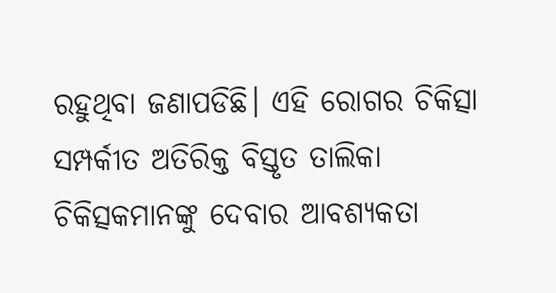ରହୁଥିବା ଜଣାପଡିଛି। ଏହି ରୋଗର ଚିକିତ୍ସା ସମ୍ପର୍କୀତ ଅତିରିକ୍ତ ବିସ୍ତୃତ ତାଲିକା ଚିକିତ୍ସକମାନଙ୍କୁ ଦେବାର ଆବଶ୍ୟକତା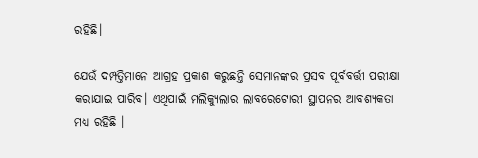ରହିଛି।

ଯେଉଁ ଦମ୍ପତ୍ତିମାନେ ଆଗ୍ରହ ପ୍ରକାଶ କରୁଛନ୍ତି ସେମାନଙ୍କର ପ୍ରସବ ପୂର୍ବବର୍ତ୍ତୀ ପରୀକ୍ଷା କରାଯାଇ ପାରିବ। ଏଥିପାଇଁ ମଲିକ୍ୟୁଲାର ଲାବରେଟୋରୀ ସ୍ଥାପନର ଆବଶ୍ୟକତା ମଧ୍ୟ ରହିଛି ।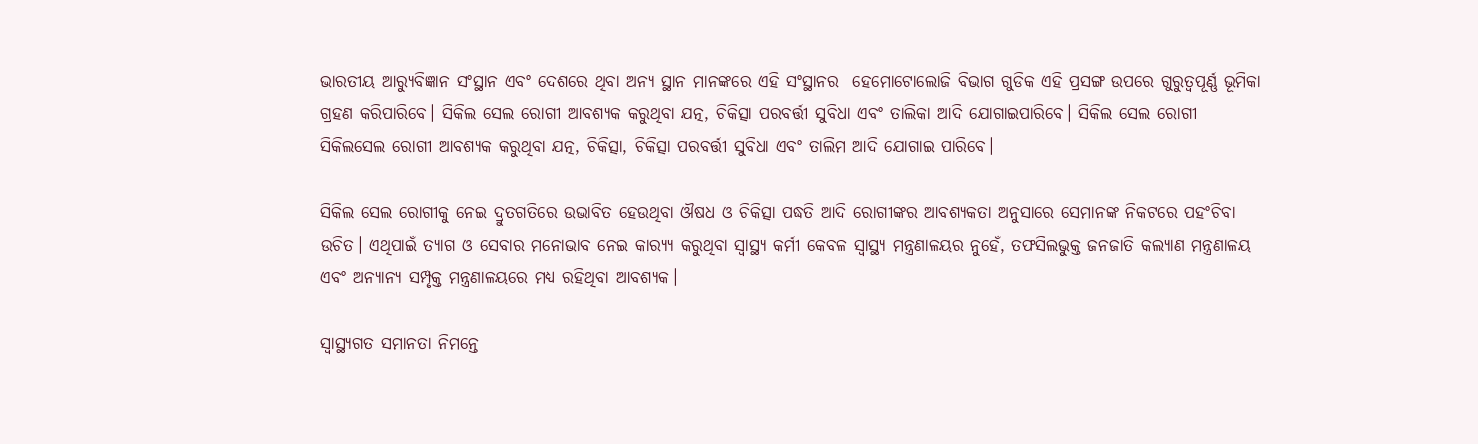ଭାରତୀୟ ଆର‌୍ୟୁବିଜ୍ଞାନ ସଂସ୍ଥାନ ଏବଂ ଦେଶରେ ଥିବା ଅନ୍ୟ ସ୍ଥାନ ମାନଙ୍କରେ ଏହି ସଂସ୍ଥାନର  ହେମୋଟୋଲୋଜି ବିଭାଗ ଗୁଡିକ ଏହି ପ୍ରସଙ୍ଗ ଉପରେ ଗୁରୁତ୍ୱପୂର୍ଣ୍ଣ ଭୂମିକା ଗ୍ରହଣ କରିପାରିବେ। ସିକିଲ ସେଲ ରୋଗୀ ଆବଶ୍ୟକ କରୁଥିବା ଯତ୍ନ, ଚିକିତ୍ସା ପରବର୍ତ୍ତୀ ସୁବିଧା ଏବଂ ତାଲିକା ଆଦି ଯୋଗାଇପାରିବେ। ସିକିଲ ସେଲ ରୋଗୀ   ସିକିଲସେଲ ରୋଗୀ ଆବଶ୍ୟକ କରୁଥିବା ଯତ୍ନ, ଚିକିତ୍ସା, ଚିକିତ୍ସା ପରବର୍ତ୍ତୀ ସୁବିଧା ଏବଂ ତାଲିମ ଆଦି ଯୋଗାଇ ପାରିବେ।

ସିକିଲ ସେଲ ରୋଗୀକୁ ନେଇ ଦ୍ରୁତଗତିରେ ଉଭାବିତ ହେଉଥିବା ଔଷଧ ଓ ଚିକିତ୍ସା ପଦ୍ଧତି ଆଦି ରୋଗୀଙ୍କର ଆବଶ୍ୟକତା ଅନୁସାରେ ସେମାନଙ୍କ ନିକଟରେ ପହଂଚିବା ଉଚିତ। ଏଥିପାଇଁ ତ୍ୟାଗ ଓ ସେବାର ମନୋଭାବ ନେଇ କାର‌୍ୟ୍ୟ କରୁଥିବା ସ୍ୱାସ୍ଥ୍ୟ କର୍ମୀ କେବଳ ସ୍ୱାସ୍ଥ୍ୟ ମନ୍ତ୍ରଣାଳୟର ନୁହେଁ, ତଫସିଲଭୁକ୍ତ ଜନଜାତି କଲ୍ୟାଣ ମନ୍ତ୍ରଣାଳୟ ଏବଂ ଅନ୍ୟାନ୍ୟ ସମ୍ପୃକ୍ତ ମନ୍ତ୍ରଣାଳୟରେ ମଧ୍ୟ ରହିଥିବା ଆବଶ୍ୟକ।

ସ୍ୱାସ୍ଥ୍ୟଗତ ସମାନତା ନିମନ୍ତେ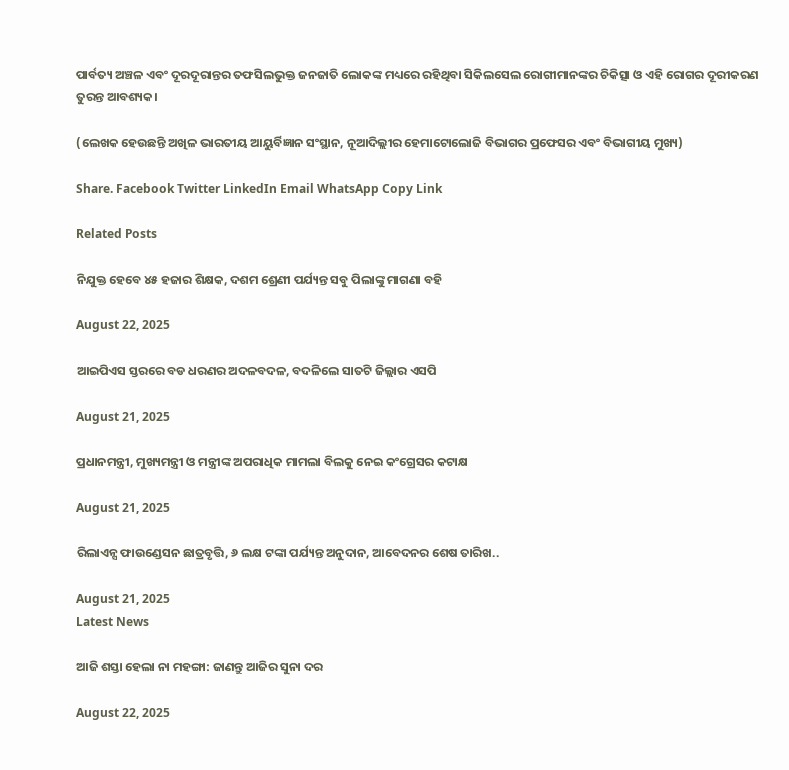ପାର୍ବତ୍ୟ ଅଞ୍ଚଳ ଏବଂ ଦୂରଦୂରାନ୍ତର ତଫସିଲଭୁକ୍ତ ଜନଜାତି ଲୋକଙ୍କ ମଧ୍ୟରେ ରହିଥିବା ସିକିଲସେଲ ରୋଗୀମାନଙ୍କର ଚିକିତ୍ସା ଓ ଏହି ରୋଗର ଦୂରୀକରଣ ତୁରନ୍ତ ଆବଶ୍ୟକ।

(ଲେଖକ ହେଉଛନ୍ତି ଅଖିଳ ଭାରତୀୟ ଆୟୁର୍ବିଜ୍ଞାନ ସଂସ୍ଥାନ, ନୂଆଦିଲ୍ଲୀର ହେମାଟୋଲୋଜି ବିଭାଗର ପ୍ରଫେସର ଏବଂ ବିଭାଗୀୟ ମୁଖ୍ୟ)

Share. Facebook Twitter LinkedIn Email WhatsApp Copy Link

Related Posts

ନିଯୁକ୍ତ ହେବେ ୪୫ ହଜାର ଶିକ୍ଷକ, ଦଶମ ଶ୍ରେଣୀ ପର୍ଯ୍ୟନ୍ତ ସବୁ ପିଲାଙ୍କୁ ମାଗଣା ବହି

August 22, 2025

ଆଇପିଏସ ସ୍ତରରେ ବଡ ଧରଣର ଅଦଳବଦଳ, ବଦଳିଲେ ସାତଟି ଜିଲ୍ଲାର ଏସପି

August 21, 2025

ପ୍ରଧାନମନ୍ତ୍ରୀ, ମୁଖ୍ୟମନ୍ତ୍ରୀ ଓ ମନ୍ତ୍ରୀଙ୍କ ଅପରାଧିକ ମାମଲା ବିଲକୁ ନେଇ କଂଗ୍ରେସର କଟାକ୍ଷ

August 21, 2025

ରିଲାଏନ୍ସ ଫାଉଣ୍ଡେସନ ଛାତ୍ରବୃତ୍ତି, ୬ ଲକ୍ଷ ଟଙ୍କା ପର୍ଯ୍ୟନ୍ତ ଅନୁଦାନ, ଆବେଦନର ଶେଷ ତାରିଖ..

August 21, 2025
Latest News

ଆଜି ଶସ୍ତା ହେଲା ନା ମହଙ୍ଗା: ଜାଣନ୍ତୁ ଆଜିର ସୁନା ଦର

August 22, 2025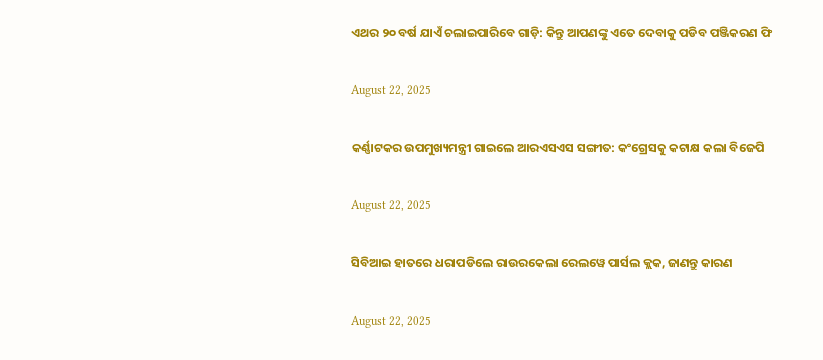ଏଥର ୨୦ ବର୍ଷ ଯାଏଁ ଚଲାଇପାରିବେ ଗାଡ଼ି: କିନ୍ତୁ ଆପଣଙ୍କୁ ଏତେ ଦେବାକୁ ପଡିବ ପଞ୍ଜିକରଣ ଫି

August 22, 2025

କର୍ଣ୍ଣାଟକର ଉପମୁଖ୍ୟମନ୍ତ୍ରୀ ଗାଇଲେ ଆରଏସଏସ ସଙ୍ଗୀତ: କଂଗ୍ରେସକୁ କଟାକ୍ଷ କଲା ବିଜେପି

August 22, 2025

ସିବିଆଇ ହାତରେ ଧରାପଡିଲେ ରାଉରକେଲା ରେଲୱେ ପାର୍ସଲ କ୍ଲକ, ଜାଣନ୍ତୁ କାରଣ

August 22, 2025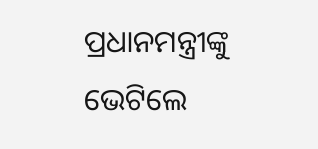ପ୍ରଧାନମନ୍ତ୍ରୀଙ୍କୁ ଭେଟିଲେ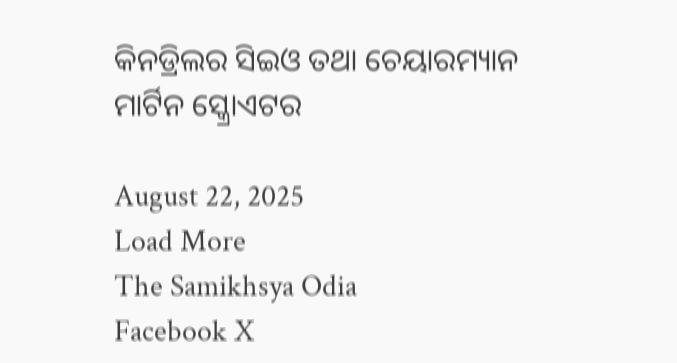କିନଡ୍ରିଲର ସିଇଓ ତଥା ଚେୟାରମ୍ୟାନ ମାର୍ଟିନ ସ୍କ୍ରୋଏଟର

August 22, 2025
Load More
The Samikhsya Odia
Facebook X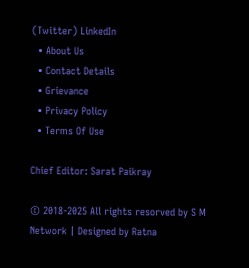(Twitter) LinkedIn
  • About Us
  • Contact Details
  • Grievance
  • Privacy Policy
  • Terms Of Use

Chief Editor: Sarat Paikray

© 2018-2025 All rights resorved by S M Network | Designed by Ratna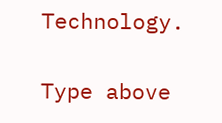Technology.

Type above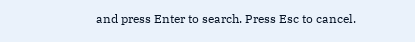and press Enter to search. Press Esc to cancel.